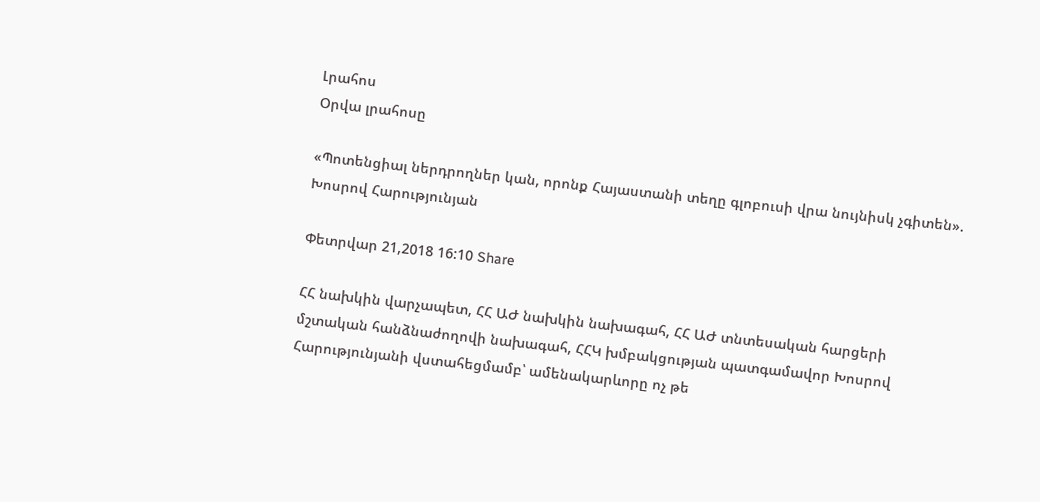Լրահոս
Օրվա լրահոսը

«Պոտենցիալ ներդրողներ կան, որոնք Հայաստանի տեղը գլոբուսի վրա նույնիսկ չգիտեն». Խոսրով Հարությունյան

Փետրվար 21,2018 16:10 Share

ՀՀ նախկին վարչապետ, ՀՀ ԱԺ նախկին նախագահ, ՀՀ ԱԺ տնտեսական հարցերի մշտական հանձնաժողովի նախագահ, ՀՀԿ խմբակցության պատգամավոր Խոսրով Հարությունյանի վստահեցմամբ՝ ամենակարևորը ոչ թե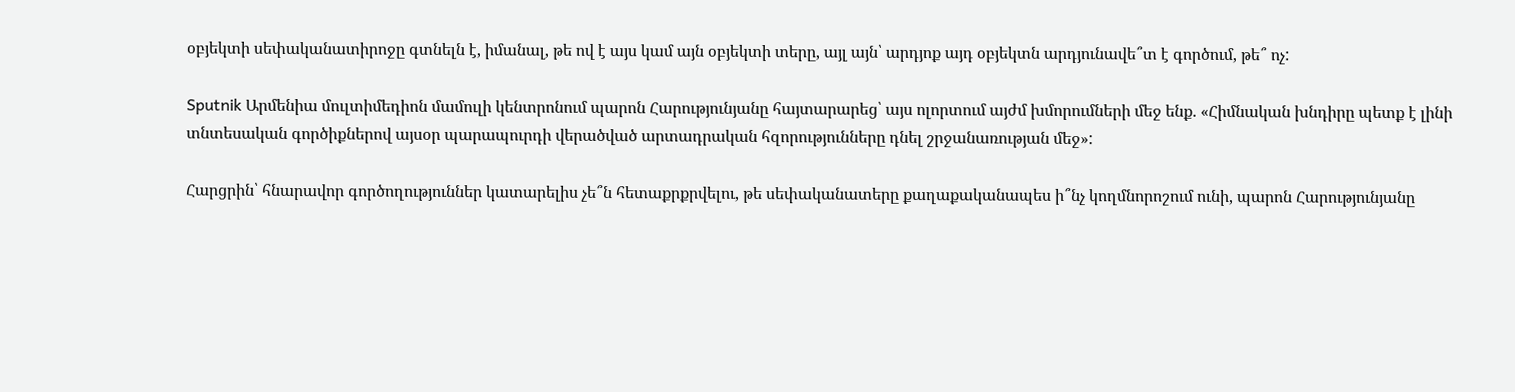օբյեկտի սեփականատիրոջը գտնելն է, իմանալ, թե ով է այս կամ այն օբյեկտի տերը, այլ այն՝ արդյոք այդ օբյեկտն արդյունավե՞տ է գործում, թե՞ ոչ:

Sputnik Արմենիա մուլտիմեդիոն մամուլի կենտրոնում պարոն Հարությունյանը հայտարարեց՝ այս ոլորտում այժմ խմորումների մեջ ենք. «Հիմնական խնդիրը պետք է լինի տնտեսական գործիքներով այսօր պարապուրդի վերածված արտադրական հզորությունները դնել շրջանառության մեջ»:

Հարցրին՝ հնարավոր գործողություններ կատարելիս չե՞ն հետաքրքրվելու, թե սեփականատերը քաղաքականապես ի՞նչ կողմնորոշում ունի, պարոն Հարությունյանը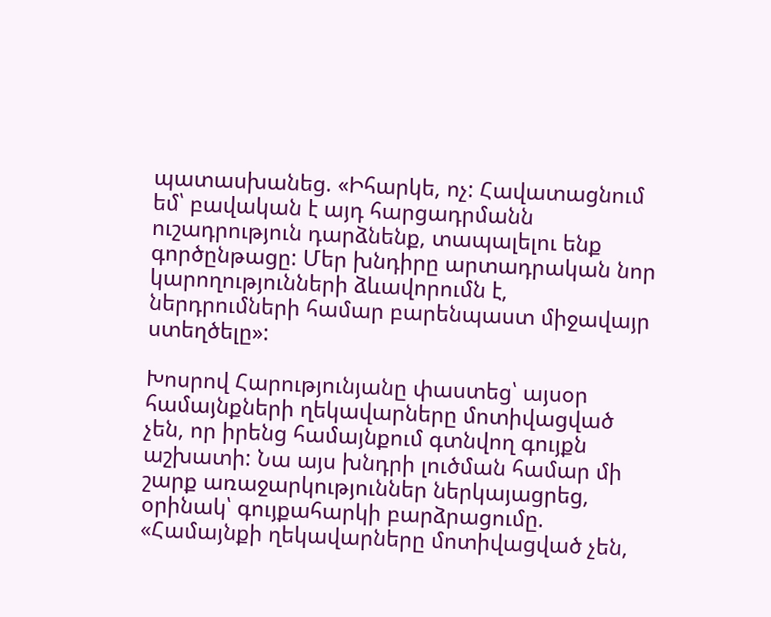պատասխանեց. «Իհարկե, ոչ: Հավատացնում եմ՝ բավական է այդ հարցադրմանն ուշադրություն դարձնենք, տապալելու ենք գործընթացը: Մեր խնդիրը արտադրական նոր կարողությունների ձևավորումն է, ներդրումների համար բարենպաստ միջավայր ստեղծելը»:

Խոսրով Հարությունյանը փաստեց՝ այսօր համայնքների ղեկավարները մոտիվացված չեն, որ իրենց համայնքում գտնվող գույքն աշխատի: Նա այս խնդրի լուծման համար մի շարք առաջարկություններ ներկայացրեց, օրինակ՝ գույքահարկի բարձրացումը. «Համայնքի ղեկավարները մոտիվացված չեն,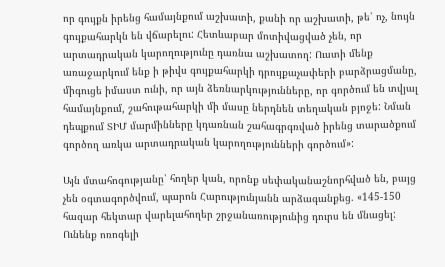որ գույքն իրենց համայնքում աշխատի, քանի որ աշխատի, թե՝ ոչ, նույն գույքահարկն են վճարելու: Հետևաբար մոտիվացված չեն, որ արտադրական կարողությունը դառնա աշխատող: Ուստի մենք առաջարկում ենք ի թիվս գույքահարկի դրույքաչափերի բարձրացմանը, միգուցե իմաստ ունի, որ այն ձեռնարկությունները, որ գործում են տվյալ համայնքում, շահութահարկի մի մասը ներդնեն տեղական բյոջե: Նման դեպքում ՏԻՄ մարմինները կդառնան շահագրգռված իրենց տարածքում գործող առկա արտադրական կարողությունների գործում»:

Այն մտահոգությանը՝ հողեր կան, որոնք սեփականաշնորհված են, բայց չեն օգտագործվում, պարոն Հարությունյանն արձագանքեց. «145-150 հազար հեկտար վարելահողեր շրջանառությունից դուրս են մնացել: Ունենք ոռոգելի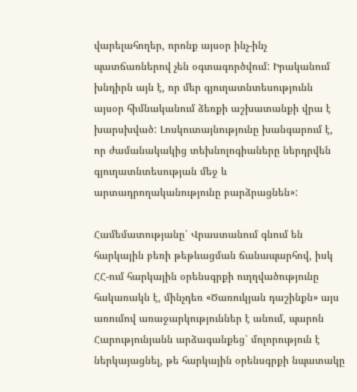վարելահողեր, որոնք այսօր ինչ-ինչ պատճառներով չեն օգտագործվում: Իրականում խնդիրն այն է, որ մեր գյուղատնտեսությունն այսօր հիմնականում ձեռքի աշխատանքի վրա է խարսխված: Լոսկուտայնությունը խանգարում է, որ ժամանակակից տեխնոլոգիաները ներդրվեն գյուղատնտեսության մեջ և արտադրողականությունը բարձրացնեն»:

Համեմատությանը՝ Վրաստանում գնում են հարկային բեռի թեթևացման ճանապարհով, իսկ ՀՀ-ում հարկային օրենսգրքի ուղղվածությունը հակառակն է, մինչդեռ «Ծառուկյան դաշինքն» այս առումով առաջարկություններ է անում, պարոն Հարությունյանն արձագանքեց՝ մոլորություն է ներկայացնել, թե հարկային օրենսգրքի նպատակը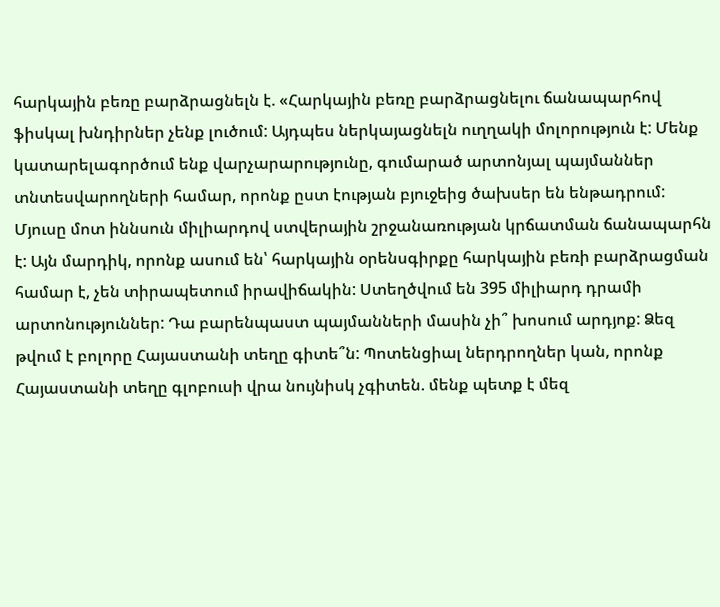հարկային բեռը բարձրացնելն է. «Հարկային բեռը բարձրացնելու ճանապարհով ֆիսկալ խնդիրներ չենք լուծում: Այդպես ներկայացնելն ուղղակի մոլորություն է: Մենք կատարելագործում ենք վարչարարությունը, գումարած արտոնյալ պայմաններ տնտեսվարողների համար, որոնք ըստ էության բյուջեից ծախսեր են ենթադրում: Մյուսը մոտ իննսուն միլիարդով ստվերային շրջանառության կրճատման ճանապարհն է: Այն մարդիկ, որոնք ասում են՝ հարկային օրենսգիրքը հարկային բեռի բարձրացման համար է, չեն տիրապետում իրավիճակին: Ստեղծվում են 395 միլիարդ դրամի արտոնություններ: Դա բարենպաստ պայմանների մասին չի՞ խոսում արդյոք: Ձեզ թվում է բոլորը Հայաստանի տեղը գիտե՞ն: Պոտենցիալ ներդրողներ կան, որոնք Հայաստանի տեղը գլոբուսի վրա նույնիսկ չգիտեն. մենք պետք է մեզ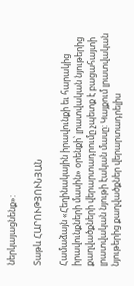ներկայացնենք»:

Տաթև ՀԱՐՈՒԹՅՈՒՆՅԱՆ

Համաձայն «Հեղինակային իրավունքի եւ հարակից իրավունքների մասին» օրենքի՝ լրատվական նյութերից քաղվածքների վերարտադրումը չպետք է բացահայտի լրատվական նյութի էական մասը: Կայքում լրատվական նյութերից քաղվածքներ վերարտադրելիս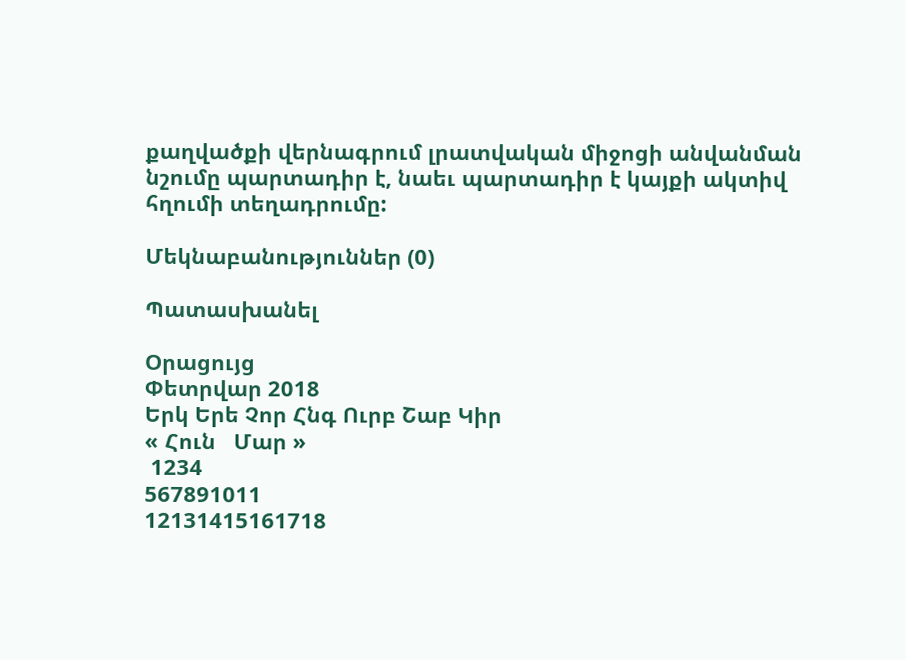քաղվածքի վերնագրում լրատվական միջոցի անվանման նշումը պարտադիր է, նաեւ պարտադիր է կայքի ակտիվ հղումի տեղադրումը:

Մեկնաբանություններ (0)

Պատասխանել

Օրացույց
Փետրվար 2018
Երկ Երե Չոր Հնգ Ուրբ Շաբ Կիր
« Հուն   Մար »
 1234
567891011
12131415161718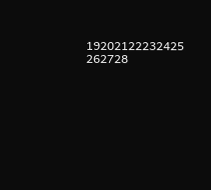19202122232425
262728